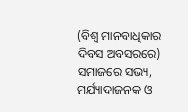(ବିଶ୍ବ ମାନବାଧିକାର ଦିବସ ଅବସରରେ)
ସମାଜରେ ସଭ୍ୟ, ମର୍ଯ୍ୟାଦାଜନକ ଓ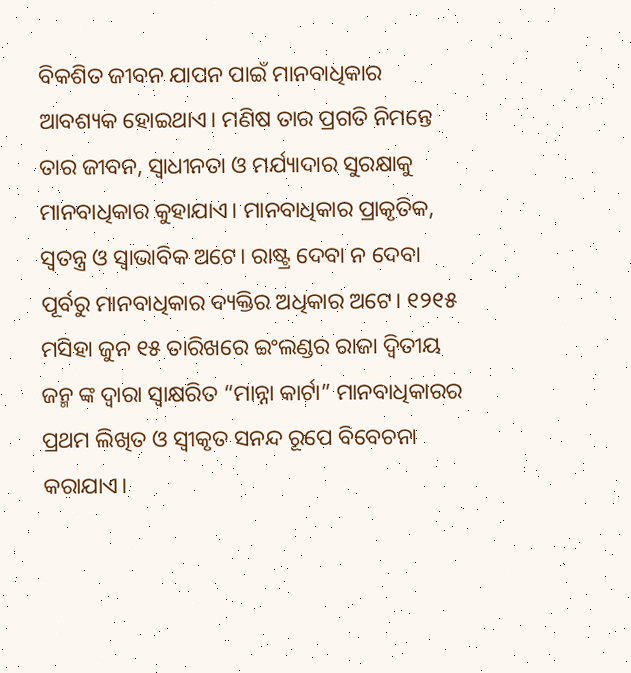ବିକଶିତ ଜୀବନ ଯାପନ ପାଇଁ ମାନବାଧିକାର ଆବଶ୍ୟକ ହୋଇଥାଏ। ମଣିଷ ତାର ପ୍ରଗତି ନିମନ୍ତେ ତାର ଜୀବନ, ସ୍ବାଧୀନତା ଓ ମର୍ଯ୍ୟାଦାର ସୁରକ୍ଷାକୁ ମାନବାଧିକାର କୁହାଯାଏ। ମାନବାଧିକାର ପ୍ରାକୃତିକ, ସ୍ବତନ୍ତ୍ର ଓ ସ୍ବାଭାବିକ ଅଟେ। ରାଷ୍ଟ୍ର ଦେବା ନ ଦେବା ପୂର୍ବରୁ ମାନବାଧିକାର ବ୍ୟକ୍ତିର ଅଧିକାର ଅଟେ। ୧୨୧୫ ମସିହା ଜୁନ ୧୫ ତାରିଖରେ ଇଂଲଣ୍ଡର ରାଜା ଦ୍ବିତୀୟ ଜନ୍ମ ଙ୍କ ଦ୍ବାରା ସ୍ବାକ୍ଷରିତ “ମାନ୍ନା କାର୍ଟା” ମାନବାଧିକାରର ପ୍ରଥମ ଲିଖିତ ଓ ସ୍ବୀକୃତ ସନନ୍ଦ ରୂପେ ବିବେଚନା କରାଯାଏ।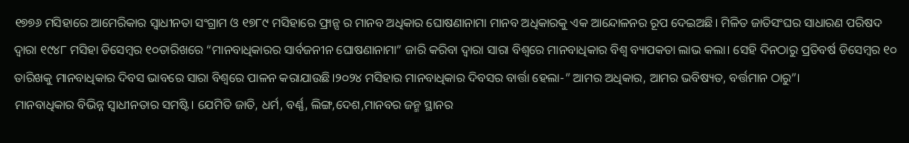୧୭୭୬ ମସିହାରେ ଆମେରିକାର ସ୍ବାଧୀନତା ସଂଗ୍ରାମ ଓ ୧୭୮୯ ମସିହାରେ ଫ୍ରାନ୍ସ ର ମାନବ ଅଧିକାର ଘୋଷଣାନାମା ମାନବ ଅଧିକାରକୁ ଏକ ଆନ୍ଦୋଳନର ରୂପ ଦେଇଅଛି। ମିଳିତ ଜାତିସଂଘର ସାଧାରଣ ପରିଷଦ ଦ୍ବାରା ୧୯୪୮ ମସିହା ଡିସେମ୍ବର ୧୦ତାରିଖରେ “ମାନବାଧିକାରର ସାର୍ବଜନୀନ ଘୋଷଣାନାମା” ଜାରି କରିବା ଦ୍ବାରା ସାରା ବିଶ୍ୱରେ ମାନବାଧିକାର ବିଶ୍ବ ବ୍ୟାପକତା ଲାଭ କଲା। ସେହି ଦିନଠାରୁ ପ୍ରତିବର୍ଷ ଡିସେମ୍ବର ୧୦ ତାରିଖକୁ ମାନବାଧିକାର ଦିବସ ଭାବରେ ସାରା ବିଶ୍ୱରେ ପାଳନ କରାଯାଉଛି।୨୦୨୪ ମସିହାର ମାନବାଧିକାର ଦିବସର ବାର୍ତ୍ତା ହେଲା-” ଆମର ଅଧିକାର, ଆମର ଭବିଷ୍ୟତ, ବର୍ତ୍ତମାନ ଠାରୁ”।
ମାନବାଧିକାର ବିଭିନ୍ନ ସ୍ବାଧୀନତାର ସମଷ୍ଟି। ଯେମିତି ଜାତି, ଧର୍ମ, ବର୍ଣ୍ଣ, ଲିଙ୍ଗ,ଦେଶ,ମାନବର ଜନ୍ମ ସ୍ଥାନର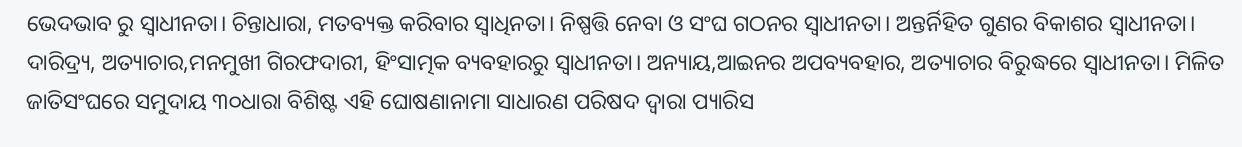ଭେଦଭାବ ରୁ ସ୍ବାଧୀନତା। ଚିନ୍ତାଧାରା, ମତବ୍ୟକ୍ତ କରିବାର ସ୍ବାଧିନତା। ନିଷ୍ପତ୍ତି ନେବା ଓ ସଂଘ ଗଠନର ସ୍ୱାଧୀନତା। ଅନ୍ତର୍ନିହିତ ଗୁଣର ବିକାଶର ସ୍ବାଧୀନତା। ଦାରିଦ୍ର୍ୟ, ଅତ୍ୟାଚାର,ମନମୁଖୀ ଗିରଫଦାରୀ, ହିଂସାତ୍ମକ ବ୍ୟବହାରରୁ ସ୍ବାଧୀନତା। ଅନ୍ୟାୟ,ଆଇନର ଅପବ୍ୟବହାର, ଅତ୍ୟାଚାର ବିରୁଦ୍ଧରେ ସ୍ବାଧୀନତା। ମିଳିତ ଜାତିସଂଘରେ ସମୁଦାୟ ୩୦ଧାରା ବିଶିଷ୍ଟ ଏହି ଘୋଷଣାନାମା ସାଧାରଣ ପରିଷଦ ଦ୍ବାରା ପ୍ୟାରିସ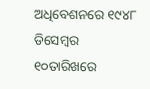ଅଧିବେଶନରେ ୧୯୪୮ ଡିସେମ୍ବର ୧୦ତାରିଖରେ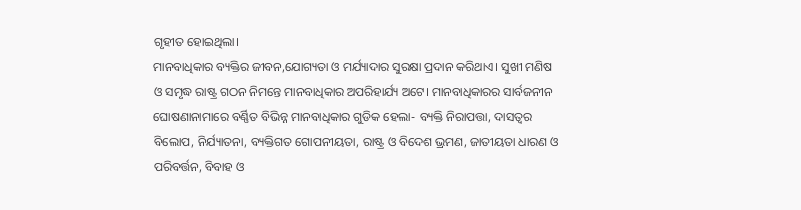ଗୃହୀତ ହୋଇଥିଲା।
ମାନବାଧିକାର ବ୍ୟକ୍ତିର ଜୀବନ,ଯୋଗ୍ୟତା ଓ ମର୍ଯ୍ୟାଦାର ସୁରକ୍ଷା ପ୍ରଦାନ କରିଥାଏ। ସୁଖୀ ମଣିଷ ଓ ସମୃଦ୍ଧ ରାଷ୍ଟ୍ର ଗଠନ ନିମନ୍ତେ ମାନବାଧିକାର ଅପରିହାର୍ଯ୍ୟ ଅଟେ। ମାନବାଧିକାରର ସାର୍ବଜନୀନ ଘୋଷଣାନାମାରେ ବର୍ଣ୍ଣିତ ବିଭିନ୍ନ ମାନବାଧିକାର ଗୁଡିକ ହେଲା- ବ୍ୟକ୍ତି ନିରାପତ୍ତା, ଦାସତ୍ୱର ବିଲୋପ, ନିର୍ଯ୍ୟାତନା, ବ୍ୟକ୍ତିଗତ ଗୋପନୀୟତା, ରାଷ୍ଟ୍ର ଓ ବିଦେଶ ଭ୍ରମଣ, ଜାତୀୟତା ଧାରଣ ଓ ପରିବର୍ତ୍ତନ, ବିବାହ ଓ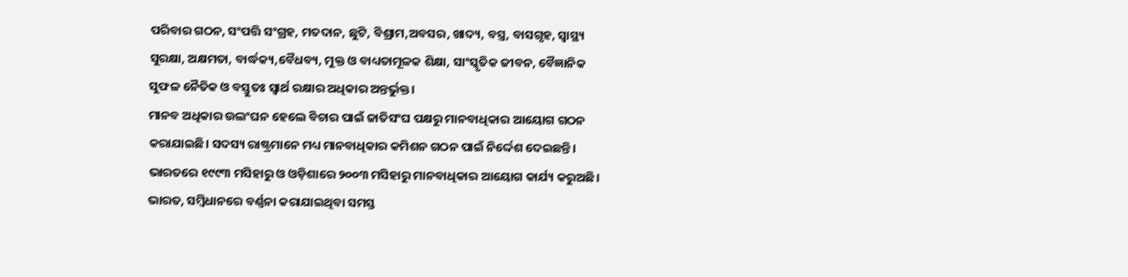ପରିବାର ଗଠନ, ସଂପତ୍ତି ସଂଗ୍ରହ, ମତଦାନ, ଛୁଟି, ବିଶ୍ରାମ,ଅବସର, ଖାଦ୍ୟ, ବସ୍ତ୍ର, ବାସଗୃହ, ସ୍ବାସ୍ଥ୍ୟ ସୁରକ୍ଷା, ଅକ୍ଷମତା, ବାର୍ଦ୍ଧକ୍ୟ,ବୈଧବ୍ୟ, ମୁକ୍ତ ଓ ବାଧ୍ୟତାମୂଳକ ଶିକ୍ଷା, ସାଂସ୍କୃତିକ ଜୀବନ, ବୈଜ୍ଞାନିକ ସୁଫଳ ନୈତିକ ଓ ବସ୍ତୁତଃ ସ୍ବାର୍ଥ ରକ୍ଷାର ଅଧିକାର ଅନ୍ତର୍ଭୁକ୍ତ।
ମାନବ ଅଧିକାର ଉଲଂଘନ ହେଲେ ବିଚାର ପାଇଁ ଜାତିସଂଘ ପକ୍ଷରୁ ମାନବାଧିକାର ଆୟୋଗ ଗଠନ କରାଯାଇଛି। ସଦସ୍ୟ ରାଷ୍ଟ୍ରମାନେ ମଧ୍ୟ ମାନବାଧିକାର କମିଶନ ଗଠନ ପାଇଁ ନିର୍ଦ୍ଦେଶ ଦେଇଛନ୍ତି। ଭାରତରେ ୧୯୯୩ ମସିହାରୁ ଓ ଓଡ଼ିଶାରେ ୨୦୦୩ ମସିହାରୁ ମାନବାଧିକାର ଆୟୋଗ କାର୍ଯ୍ୟ କରୁଅଛି।
ଭାରତ, ସମ୍ବିଧାନରେ ବର୍ଣ୍ଣନା କରାଯାଇଥିବା ସମସ୍ତ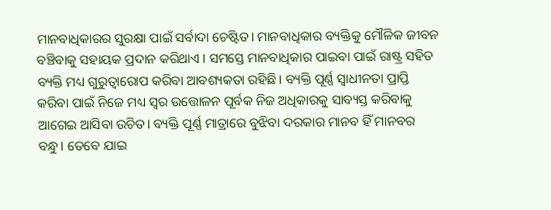ମାନବାଧିକାରର ସୁରକ୍ଷା ପାଇଁ ସର୍ବାଦା ଚେଷ୍ଟିତ। ମାନବାଧିକାର ବ୍ୟକ୍ତିକୁ ମୌଳିକ ଜୀବନ ବଞ୍ଚିବାକୁ ସହାୟକ ପ୍ରଦାନ କରିଥାଏ। ସମସ୍ତେ ମାନବାଧିକାର ପାଇବା ପାଇଁ ରାଷ୍ଟ୍ର ସହିତ ବ୍ୟକ୍ତି ମଧ୍ୟ ଗୁରୁତ୍ୱାରୋପ କରିବା ଆବଶ୍ୟକତା ରହିଛି। ବ୍ୟକ୍ତି ପୂର୍ଣ୍ଣ ସ୍ବାଧୀନତା ପ୍ରାପ୍ତି କରିବା ପାଇଁ ନିଜେ ମଧ୍ୟ ସ୍ବର ଉତ୍ତୋଳନ ପୂର୍ବକ ନିଜ ଅଧିକାରକୁ ସାବ୍ୟସ୍ତ କରିବାକୁ ଆଗେଇ ଆସିବା ଉଚିତ। ବ୍ୟକ୍ତି ପୂର୍ଣ୍ଣ ମାତ୍ରାରେ ବୁଝିବା ଦରକାର ମାନବ ହିଁ ମାନବର ବନ୍ଧୁ। ତେବେ ଯାଇ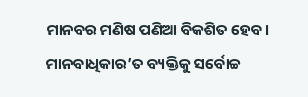ମାନବର ମଣିଷ ପଣିଆ ବିକଶିତ ହେବ। ମାନବାଧିକାର’ତ ବ୍ୟକ୍ତିକୁ ସର୍ବୋଚ୍ଚ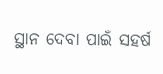ସ୍ଥାନ ଦେବା ପାଇଁ ସହର୍ଷ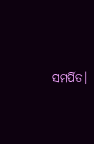ସମର୍ପିତ।